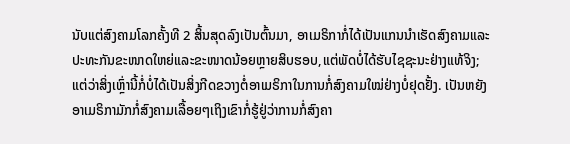ນັບແຕ່ສົງຄາມໂລກຄັ້ງທີ 2 ສິ້ນສຸດລົງເປັນຕົ້ນມາ, ອາເມຣິກາກໍ່ໄດ້ເປັນແກນນຳເຮັດສົງຄາມແລະປະທະກັນຂະໜາດໃຫຍ່ແລະຂະໜາດນ້ອຍຫຼາຍສິບຮອບ,ແຕ່ພັດບໍ່ໄດ້ຮັບໄຊຊະນະຢ່າງແທ້ຈິງ; ແຕ່ວ່າສິ່ງເຫຼົ່ານີ້ກໍ່ບໍ່ໄດ້ເປັນສິ່ງກີດຂວາງຕໍ່ອາເມຣິກາໃນການກໍ່ສົງຄາມໃໝ່ຢ່າງບໍ່ຢຸດຢັ້ງ. ເປັນຫຍັງອາເມຣິກາມັກກໍ່ສົງຄາມເລື້ອຍໆເຖິງເຂົາກໍ່ຮູ້ຢູ່ວ່າການກໍ່ສົງຄາ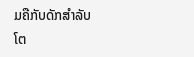ມຄືກັບດັກສຳລັບໂຕ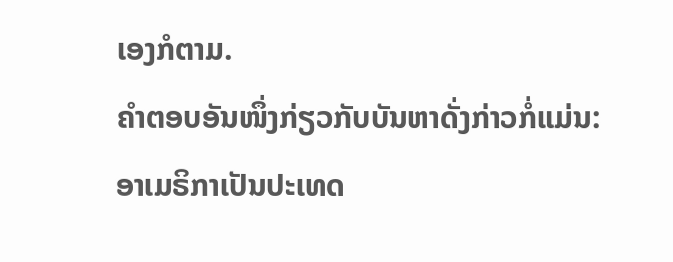ເອງກໍຕາມ.
ຄຳຕອບອັນໜຶ່ງກ່ຽວກັບບັນຫາດັ່ງກ່າວກໍ່ແມ່ນ:ອາເມຣິກາເປັນປະເທດ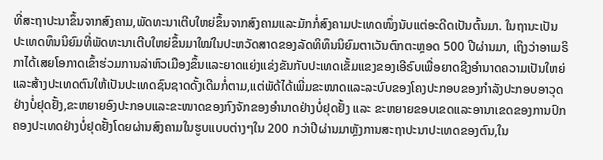ທີ່ສະຖາປະນາຂຶ້ນຈາກສົງຄາມ,ພັດທະນາເຕີບໃຫຍ່ຂຶ້ນຈາກສົງຄາມແລະມັກກໍ່ສົງຄາມປະເທດໜຶ່ງນັບແຕ່ອະດີດເປັນຕົ້ນມາ. ໃນຖານະເປັນປະເທດທຶນນິຍົມທີ່ພັດທະນາເຕີບໃຫຍ່ຂຶ້ນມາໃໝ່ໃນປະຫວັດສາດຂອງລັດທິທຶນນິຍົມຕາເວັນຕົກຕະຫຼອດ 500 ປີຜ່ານມາ, ເຖິງວ່າອາເມຣິກາໄດ້ເສຍໂອກາດເຂົ້າຮ່ວມການລ່າຫົວເມືອງຂຶ້ນແລະຍາດແຍ່ງແຂ່ງຂັນກັບປະເທດເຂັ້ມແຂງຂອງເອີຣົບເພື່ອຍາດຊີງອຳນາດຄວາມເປັນໃຫຍ່ແລະສ້າງປະເທດຕົນໃຫ້ເປັນປະເທດຊົນຊາດດັ້ງເດີມກໍ່ຕາມ,ແຕ່ພັດ້ໄດ້ເພີ່ມຂະໜາດແລະລະບົບຂອງໂຄງປະກອບຂອງກຳລັງປະກອບອາວຸດຢ່າງບໍ່ຢຸດຢັ້ງ,ຂະຫຍາຍອົງປະກອບແລະຂະໜາດຂອງກົງຈັກຂອງອຳນາດຢ່າງບໍ່ຢຸດຢັ້ງ ແລະ ຂະຫຍາຍຂອບເຂດແລະອານາເຂດຂອງການປົກຄອງປະເທດຢ່າງບໍ່ຢຸດຢັ້ງໂດຍຜ່ານສົງຄາມໃນຮູບແບບຕ່າງໆໃນ 200 ກວ່າປີຜ່ານມາຫຼັງການສະຖາປະນາປະເທດຂອງຕົນ,ໃນ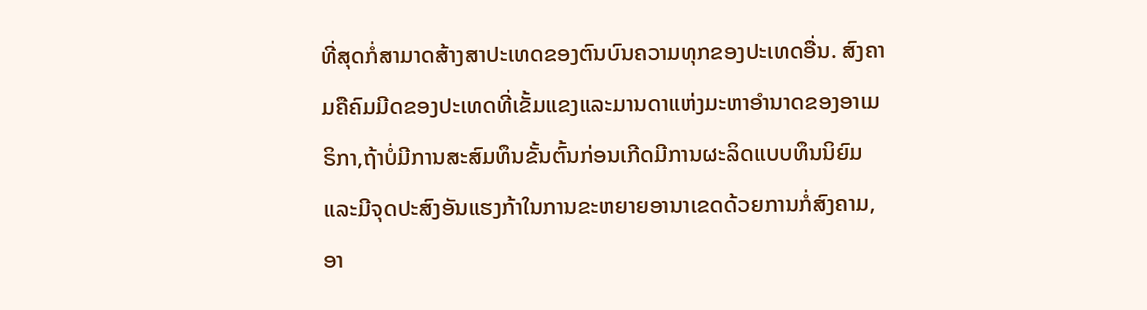ທີ່ສຸດກໍ່ສາມາດສ້າງສາປະເທດຂອງຕົນບົນຄວາມທຸກຂອງປະເທດອື່ນ. ສົງຄາມຄືຄົມມີດຂອງປະເທດທີ່ເຂັ້ມແຂງແລະມານດາແຫ່ງມະຫາອຳນາດຂອງອາເມຣິກາ,ຖ້າບໍ່ມີການສະສົມທຶນຂັ້ນຕົ້ນກ່ອນເກີດມີການຜະລິດແບບທຶນນິຍົມແລະມີຈຸດປະສົງອັນແຮງກ້າໃນການຂະຫຍາຍອານາເຂດດ້ວຍການກໍ່ສົງຄາມ,ອາ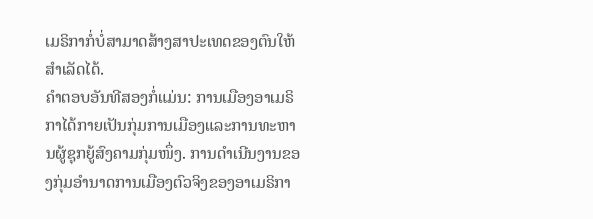ເມຣິກາກໍ່ບໍ່ສາມາດສ້າງສາປະເທດຂອງຕົນໃຫ້ສຳເລັດໄດ້.
ຄຳຕອບອັນທີສອງກໍ່ແມ່ນ: ການເມືອງອາເມຣິກາໄດ້ກາຍເປັນກຸ່ມການເມືອງແລະການທະຫານຜູ້ຊຸກຍູ້ສົງຄາມກຸ່ມໜຶ່ງ. ການດຳເນີນງານຂອງກຸ່ມອຳນາດການເມືອງຕົວຈິງຂອງອາເມຣິກາ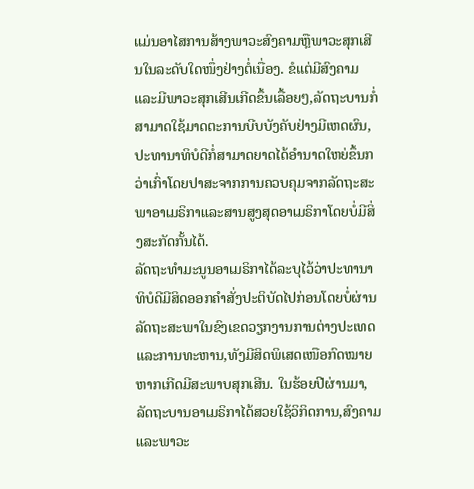ແມ່ນອາໄສການສ້າງພາວະສົງຄາມຫຼືພາວະສຸກເສີນໃນລະດັບໃດໜຶ່ງຢ່າງຕໍ່ເນື່ອງ. ຂໍແຕ່ມີສົງຄາມແລະມີພາວະສຸກເສີນເກີດຂຶ້ນເລື້ອຍໆ,ລັດຖະບານກໍ່ສາມາດໃຊ້ມາດຕະການບີບບັງຄັບຢ່າງມີເຫດຜົນ,ປະທານາທິບໍດີກໍ່ສາມາດຍາດໄດ້ອຳນາດໃຫຍ່ຂຶ້ນກວ່າເກົ່າໂດຍປາສະຈາກການຄວບຄຸມຈາກລັດຖະສະພາອາເມຣິກາແລະສານສູງສຸດອາເມຣິກາໂດຍບໍ່ມີສິ່ງສະກັດກັ້ນໄດ້.
ລັດຖະທຳມະນູນອາເມຣິກາໄດ້ລະບຸໄວ້ວ່າປະທານາທິບໍດີມີສິດອອກຄຳສັ່ງປະຕິບັດໄປກ່ອນໂດຍບໍ່ຜ່ານລັດຖະສະພາໃນຂົງເຂດວຽກງານການຕ່າງປະເທດແລະການທະຫານ,ທັງມີສິດພິເສດເໜືອກົດໝາຍຫາກເກີດມີສະພາບສຸກເສີນ. ໃນຮ້ອຍປີຜ່ານມາ, ລັດຖະບານອາເມຣິກາໄດ້ສວຍໃຊ້ວິກິດການ,ສົງຄາມແລະພາວະ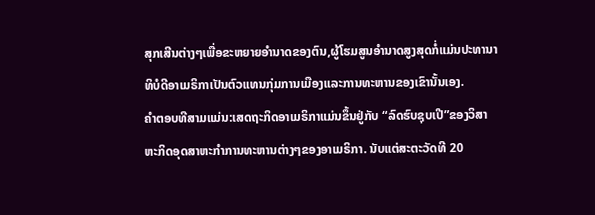ສຸກເສີນຕ່າງໆເພື່ອຂະຫຍາຍອຳນາດຂອງຕົນ,ຜູ້ໂຮມສູນອຳນາດສູງສຸດກໍ່ແມ່ນປະທານາທິບໍດີອາເມຣິກາເປັນຕົວແທນກຸ່ມການເມືອງແລະການທະຫານຂອງເຂົານັ້ນເອງ.
ຄຳຕອບທີສາມແມ່ນ:ເສດຖະກິດອາເມຣິກາແມ່ນຂຶ້ນຢູ່ກັບ “ລົດຮົບຊຸບເປີ”ຂອງວິສາຫະກິດອຸດສາຫະກຳການທະຫານຕ່າງໆຂອງອາເມຣິກາ. ນັບແຕ່ສະຕະວັດທີ 20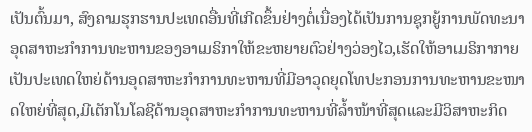ເປັນຕົ້ນມາ, ສົງຄາມຮຸກຮານປະເທດອື່ນທີ່ເກີດຂຶ້ນຢ່າງຕໍ່ເນື່ອງໄດ້ເປັນການຊຸກຍູ້ການພັດທະນາອຸດສາຫະກຳການທະຫານຂອງອາເມຣິກາໃຫ້ຂະຫຍາຍຕົວຢ່າງວ່ອງໄວ,ເຮັດໃຫ້ອາເມຣິກາກາຍເປັນປະເທດໃຫຍ່ດ້ານອຸດສາຫະກຳການທະຫານທີ່ມີອາວຸດຍຸດໂທປະກອນການທະຫານຂະໜາດໃຫຍ່ທີ່ສຸດ,ມີເຕັກໂນໂລຊີດ້ານອຸດສາຫະກຳການທະຫານທີ່ລ້ຳໜ້າທີ່ສຸດແລະມີວິສາຫະກິດ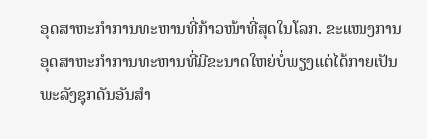ອຸດສາຫະກຳການທະຫານທີ່ກ້າວໜ້າທີ່ສຸດໃນໂລກ. ຂະແໜງການອຸດສາຫະກຳການທະຫານທີ່ມີຂະນາດໃຫຍ່ບໍ່ພຽງແຕ່ໄດ້ກາຍເປັນພະລັງຊຸກດັນອັນສຳ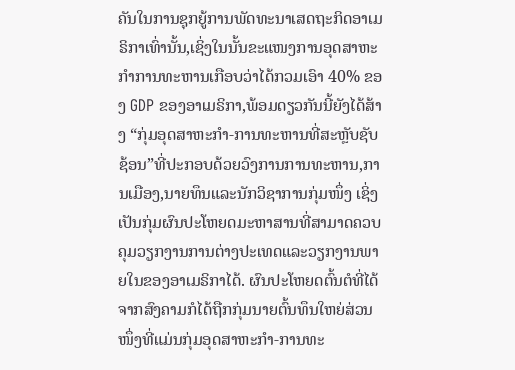ຄັນໃນການຊຸກຍູ້ການພັດທະນາເສດຖະກິດອາເມຣິກາເທົ່ານັ້ນ,ເຊິ່ງໃນນັ້ນຂະແໜງການອຸດສາຫະກຳການທະຫານເກືອບວ່າໄດ້ກວມເອົາ 40% ຂອງ GDP ຂອງອາເມຣິກາ,ພ້ອມດຽວກັນນີ້ຍັງໄດ້ສ້າງ “ກຸ່ມອຸດສາຫະກຳ-ການທະຫານທີ່ສະຫຼັບຊັບຊ້ອນ”ທີ່ປະກອບດ້ວຍວົງການການທະຫານ,ການເມືອງ,ນາຍທຶນແລະນັກວິຊາການກຸ່ມໜຶ່ງ ເຊິ່ງເປັນກຸ່ມຜົນປະໂຫຍດມະຫາສານທີ່ສາມາດຄວບຄຸມວຽກງານການຕ່າງປະເທດແລະວຽກງານພາຍໃນຂອງອາເມຣິກາໄດ້. ຜົນປະໂຫຍດຕົ້ນຕໍທີ່ໄດ້ຈາກສົງຄາມກໍໄດ້ຖືກກຸ່ມນາຍຕົ້ນທຶນໃຫຍ່ສ່ວນໜຶ່ງທີ່ແມ່ນກຸ່ມອຸດສາຫະກຳ-ການທະ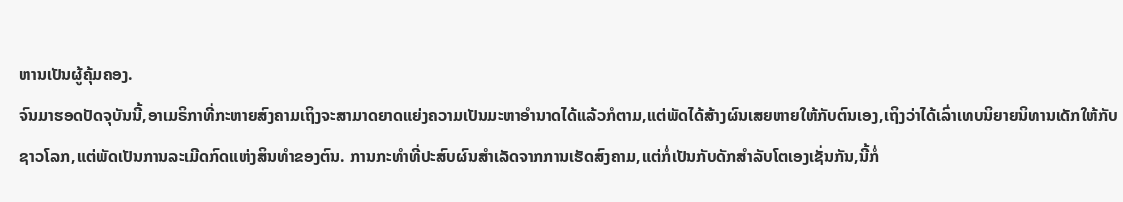ຫານເປັນຜູ້ຄຸ້ມຄອງ.
ຈົນມາຮອດປັດຈຸບັນນີ້,ອາເມຣິກາທີ່ກະຫາຍສົງຄາມເຖິງຈະສາມາດຍາດແຍ່ງຄວາມເປັນມະຫາອຳນາດໄດ້ແລ້ວກໍຕາມ,ແຕ່ພັດໄດ້ສ້າງຜົນເສຍຫາຍໃຫ້ກັບຕົນເອງ,ເຖິງວ່າໄດ້ເລົ່າເທບນິຍາຍນິທານເດັກໃຫ້ກັບຊາວໂລກ,ແຕ່ພັດເປັນການລະເມີດກົດແຫ່ງສິນທຳຂອງຕົນ. ການກະທຳທີ່ປະສົບຜົນສຳເລັດຈາກການເຮັດສົງຄາມ,ແຕ່ກໍ່ເປັນກັບດັກສຳລັບໂຕເອງເຊັ່ນກັນ,ນີ້ກໍ່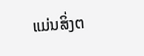ແມ່ນສິ່ງຕ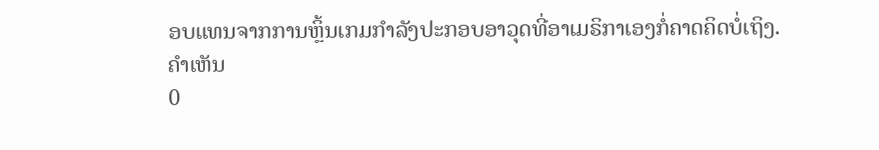ອບແທນຈາກການຫຼິ້ນເກມກຳລັງປະກອບອາວຸດທີ່ອາເມຣິກາເອງກໍ່ຄາດຄິດບໍ່ເຖິງ.
ຄຳເຫັນ
0